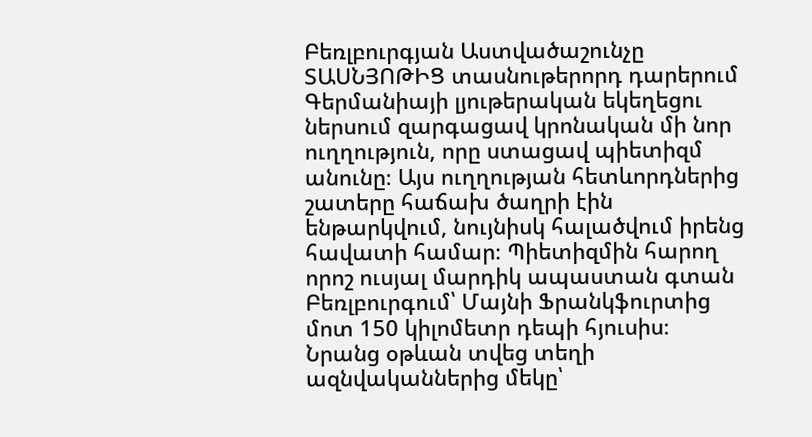Բեռլբուրգյան Աստվածաշունչը
ՏԱՍՆՅՈԹԻՑ տասնութերորդ դարերում Գերմանիայի լյութերական եկեղեցու ներսում զարգացավ կրոնական մի նոր ուղղություն, որը ստացավ պիետիզմ անունը։ Այս ուղղության հետևորդներից շատերը հաճախ ծաղրի էին ենթարկվում, նույնիսկ հալածվում իրենց հավատի համար։ Պիետիզմին հարող որոշ ուսյալ մարդիկ ապաստան գտան Բեռլբուրգում՝ Մայնի Ֆրանկֆուրտից մոտ 150 կիլոմետր դեպի հյուսիս։ Նրանց օթևան տվեց տեղի ազնվականներից մեկը՝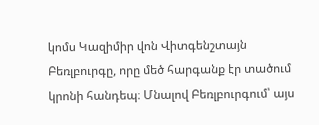կոմս Կազիմիր վոն Վիտգենշտայն Բեռլբուրգը, որը մեծ հարգանք էր տածում կրոնի հանդեպ։ Մնալով Բեռլբուրգում՝ այս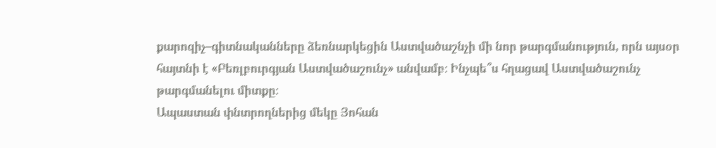քարոզիչ–գիտնականները ձեռնարկեցին Աստվածաշնչի մի նոր թարգմանություն, որն այսօր հայտնի է «Բեռլբուրգյան Աստվածաշունչ» անվամբ։ Ինչպե՞ս հղացավ Աստվածաշունչ թարգմանելու միտքը։
Ապաստան փնտրողներից մեկը Յոհան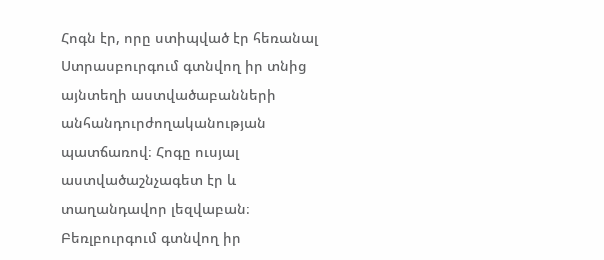Հոգն էր, որը ստիպված էր հեռանալ Ստրասբուրգում գտնվող իր տնից այնտեղի աստվածաբանների անհանդուրժողականության պատճառով։ Հոգը ուսյալ աստվածաշնչագետ էր և տաղանդավոր լեզվաբան։ Բեռլբուրգում գտնվող իր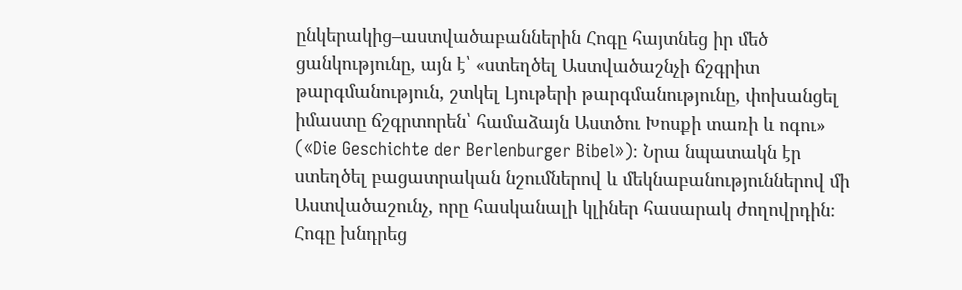ընկերակից–աստվածաբաններին Հոգը հայտնեց իր մեծ ցանկությունը, այն է՝ «ստեղծել Աստվածաշնչի ճշգրիտ թարգմանություն, շտկել Լյութերի թարգմանությունը, փոխանցել իմաստը ճշգրտորեն՝ համաձայն Աստծու Խոսքի տառի և ոգու» («Die Geschichte der Berlenburger Bibel»)։ Նրա նպատակն էր ստեղծել բացատրական նշումներով և մեկնաբանություններով մի Աստվածաշունչ, որը հասկանալի կլիներ հասարակ ժողովրդին։ Հոգը խնդրեց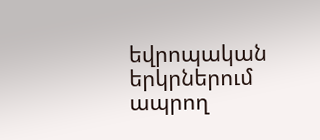եվրոպական երկրներում ապրող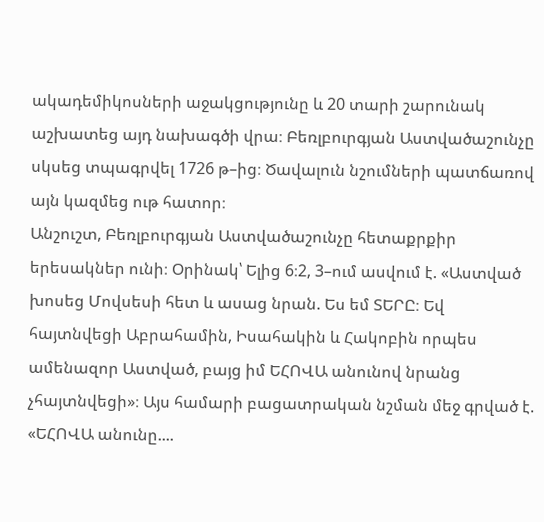ակադեմիկոսների աջակցությունը և 20 տարի շարունակ աշխատեց այդ նախագծի վրա։ Բեռլբուրգյան Աստվածաշունչը սկսեց տպագրվել 1726 թ–ից։ Ծավալուն նշումների պատճառով այն կազմեց ութ հատոր։
Անշուշտ, Բեռլբուրգյան Աստվածաշունչը հետաքրքիր երեսակներ ունի։ Օրինակ՝ Ելից 6։2, 3–ում ասվում է. «Աստված խոսեց Մովսեսի հետ և ասաց նրան. Ես եմ ՏԵՐԸ։ Եվ հայտնվեցի Աբրահամին, Իսահակին և Հակոբին որպես ամենազոր Աստված, բայց իմ ԵՀՈՎԱ անունով նրանց չհայտնվեցի»։ Այս համարի բացատրական նշման մեջ գրված է. «ԵՀՈՎԱ անունը....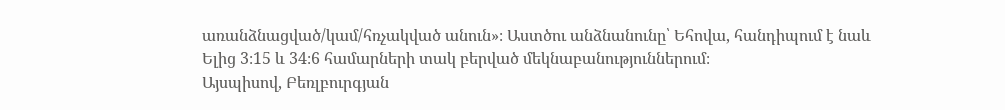առանձնացված/կամ/հռչակված անուն»։ Աստծու անձնանունը՝ Եհովա, հանդիպում է նաև Ելից 3։15 և 34։6 համարների տակ բերված մեկնաբանություններում։
Այսպիսով, Բեռլբուրգյան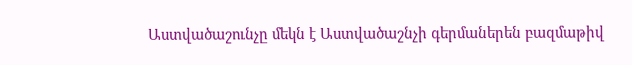Աստվածաշունչը մեկն է Աստվածաշնչի գերմաներեն բազմաթիվ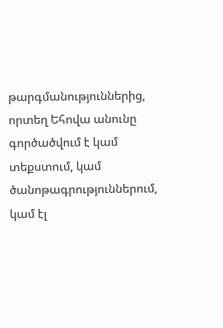թարգմանություններից, որտեղ Եհովա անունը գործածվում է կամ տեքստում, կամ ծանոթագրություններում, կամ էլ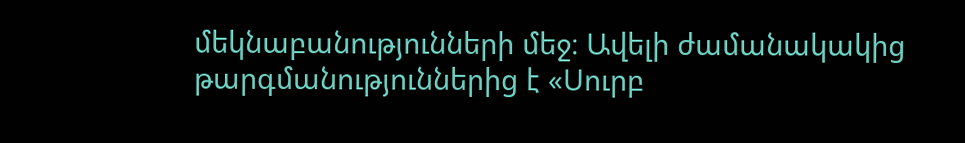մեկնաբանությունների մեջ։ Ավելի ժամանակակից թարգմանություններից է «Սուրբ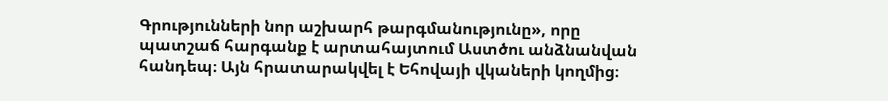Գրությունների նոր աշխարհ թարգմանությունը», որը պատշաճ հարգանք է արտահայտում Աստծու անձնանվան հանդեպ։ Այն հրատարակվել է Եհովայի վկաների կողմից։